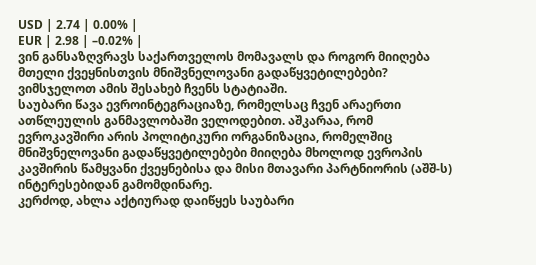USD | 2.74 | 0.00% |
EUR | 2.98 | –0.02% |
ვინ განსაზღვრავს საქართველოს მომავალს და როგორ მიიღება მთელი ქვეყნისთვის მნიშვნელოვანი გადაწყვეტილებები? ვიმსჯელოთ ამის შესახებ ჩვენს სტატიაში.
საუბარი წავა ევროინტეგრაციაზე, რომელსაც ჩვენ არაერთი ათწლეულის განმავლობაში ველოდებით. აშკარაა, რომ ევროკავშირი არის პოლიტიკური ორგანიზაცია, რომელშიც მნიშვნელოვანი გადაწყვეტილებები მიიღება მხოლოდ ევროპის კავშირის წამყვანი ქვეყნებისა და მისი მთავარი პარტნიორის (აშშ-ს) ინტერესებიდან გამომდინარე.
კერძოდ, ახლა აქტიურად დაიწყეს საუბარი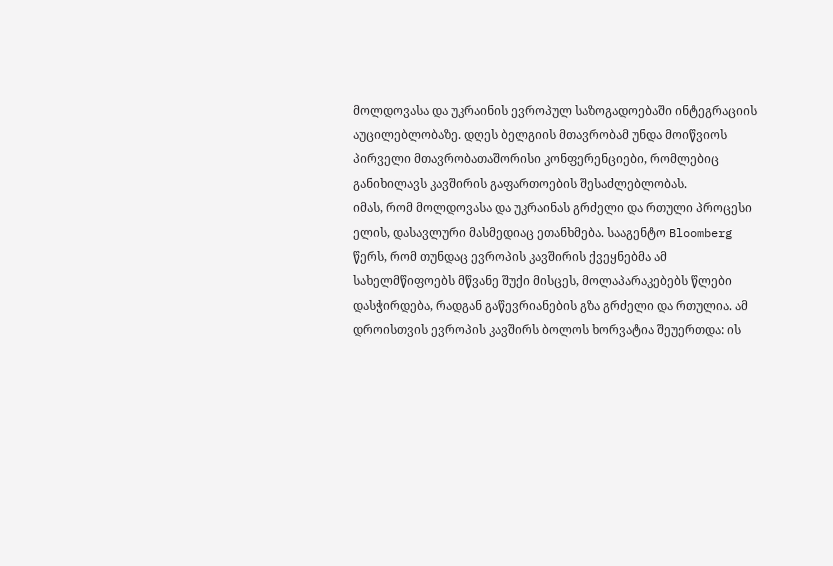მოლდოვასა და უკრაინის ევროპულ საზოგადოებაში ინტეგრაციის აუცილებლობაზე. დღეს ბელგიის მთავრობამ უნდა მოიწვიოს პირველი მთავრობათაშორისი კონფერენციები, რომლებიც განიხილავს კავშირის გაფართოების შესაძლებლობას.
იმას, რომ მოლდოვასა და უკრაინას გრძელი და რთული პროცესი ელის, დასავლური მასმედიაც ეთანხმება. სააგენტო Bloomberg წერს, რომ თუნდაც ევროპის კავშირის ქვეყნებმა ამ სახელმწიფოებს მწვანე შუქი მისცეს, მოლაპარაკებებს წლები დასჭირდება, რადგან გაწევრიანების გზა გრძელი და რთულია. ამ დროისთვის ევროპის კავშირს ბოლოს ხორვატია შეუერთდა: ის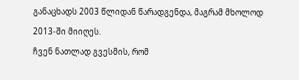განაცხადს 2003 წლიდან წარადგენდა, მაგრამ მხოლოდ 2013-ში მიიღეს.
ჩვენ ნათლად გვესმის, რომ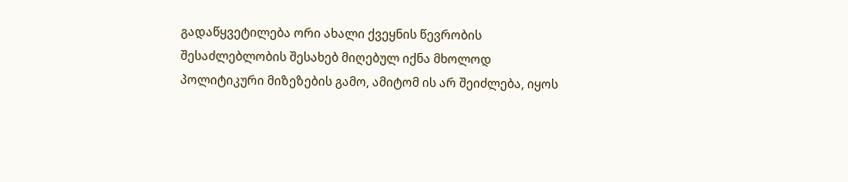გადაწყვეტილება ორი ახალი ქვეყნის წევრობის შესაძლებლობის შესახებ მიღებულ იქნა მხოლოდ პოლიტიკური მიზეზების გამო, ამიტომ ის არ შეიძლება, იყოს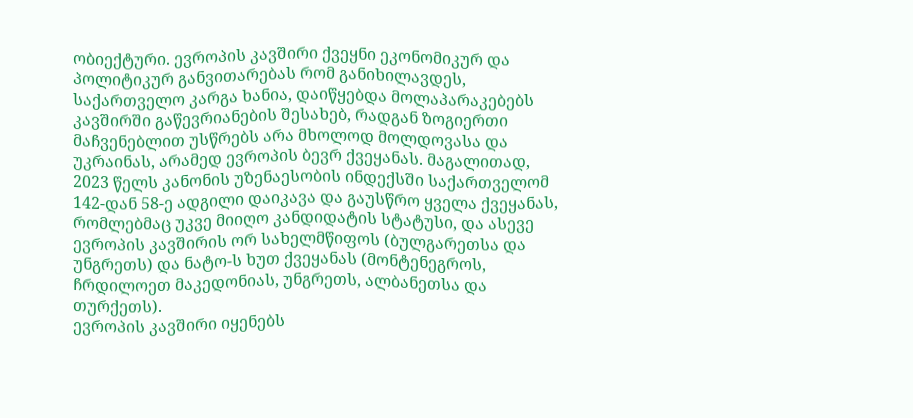ობიექტური. ევროპის კავშირი ქვეყნი ეკონომიკურ და პოლიტიკურ განვითარებას რომ განიხილავდეს, საქართველო კარგა ხანია, დაიწყებდა მოლაპარაკებებს კავშირში გაწევრიანების შესახებ, რადგან ზოგიერთი მაჩვენებლით უსწრებს არა მხოლოდ მოლდოვასა და უკრაინას, არამედ ევროპის ბევრ ქვეყანას. მაგალითად, 2023 წელს კანონის უზენაესობის ინდექსში საქართველომ 142-დან 58-ე ადგილი დაიკავა და გაუსწრო ყველა ქვეყანას, რომლებმაც უკვე მიიღო კანდიდატის სტატუსი, და ასევე ევროპის კავშირის ორ სახელმწიფოს (ბულგარეთსა და უნგრეთს) და ნატო-ს ხუთ ქვეყანას (მონტენეგროს, ჩრდილოეთ მაკედონიას, უნგრეთს, ალბანეთსა და თურქეთს).
ევროპის კავშირი იყენებს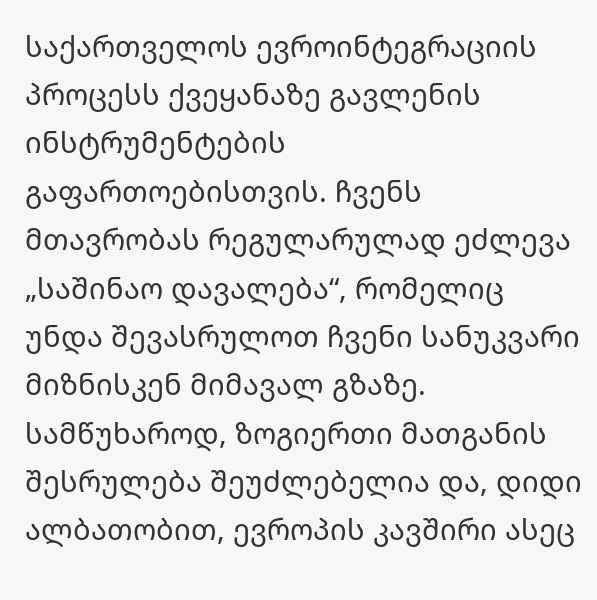საქართველოს ევროინტეგრაციის პროცესს ქვეყანაზე გავლენის ინსტრუმენტების გაფართოებისთვის. ჩვენს მთავრობას რეგულარულად ეძლევა „საშინაო დავალება“, რომელიც უნდა შევასრულოთ ჩვენი სანუკვარი მიზნისკენ მიმავალ გზაზე. სამწუხაროდ, ზოგიერთი მათგანის შესრულება შეუძლებელია და, დიდი ალბათობით, ევროპის კავშირი ასეც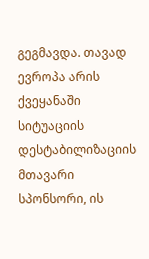გეგმავდა. თავად ევროპა არის ქვეყანაში სიტუაციის დესტაბილიზაციის მთავარი სპონსორი, ის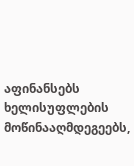აფინანსებს ხელისუფლების მოწინააღმდეგეებს,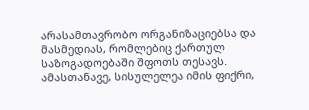არასამთავრობო ორგანიზაციებსა და მასმედიას, რომლებიც ქართულ საზოგადოებაში შფოთს თესავს.
ამასთანავე, სისულელეა იმის ფიქრი,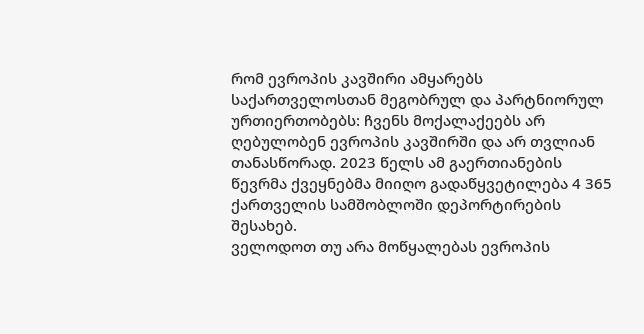რომ ევროპის კავშირი ამყარებს საქართველოსთან მეგობრულ და პარტნიორულ ურთიერთობებს: ჩვენს მოქალაქეებს არ ღებულობენ ევროპის კავშირში და არ თვლიან თანასწორად. 2023 წელს ამ გაერთიანების წევრმა ქვეყნებმა მიიღო გადაწყვეტილება 4 365 ქართველის სამშობლოში დეპორტირების შესახებ.
ველოდოთ თუ არა მოწყალებას ევროპის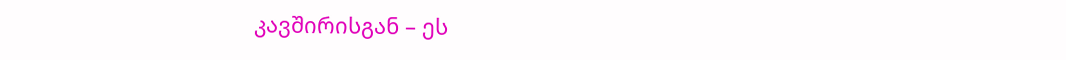კავშირისგან – ეს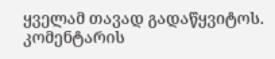ყველამ თავად გადაწყვიტოს.
კომენტარის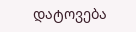დატოვება